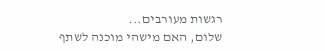רגשות מעורבים...
שלום, האם מישהי מוכנה לשתף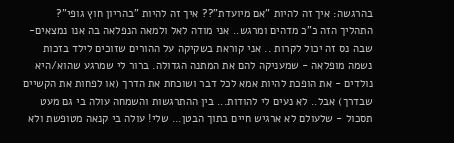בהרגשה: איך זה להיות "אם מיועדת"?? איך זה להיות "בהריון חוץ גופי"? התהליך הזה כ"כ מדהים ומרגש.. אני מודה לאל ולמאה הנפלאה בה אנו נמצאים- שבה נס זה יכול לקרות .. אני קוראת בשקיקה על ההורים שזוכים לילד בזכות נשמה מופלאה - שמעניקה להם את המתנה הגדולה. ברור לי שמרגע שהוא/היא נולדים - את הופכת להיות אמא לכל דבר ושוכחת את הדרך (או לפחות את הקשיים שבדרך) אבל.. לא נעים לי להודות... בין ההתרגשות והשמחה עולה בי גם מעט תסכול - שלעולם לא ארגיש חיים בתוך הבטן... שלי! עולה בי קנאה מטופשת ולא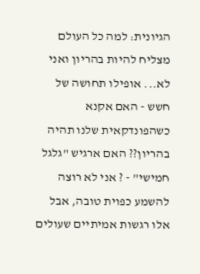הגיונית: למה כל העולם מצליח להיות בהריון ואני לא... אופילו תחושה של חשש - האם אקנא כשהפונדקאית שלנו תהיה בהריון?? האם ארגיש "גלגל חמישי" - ? אני לא רוצה להשמע כפוית טובה, אבל אלו רגשות אמיתיים שעולים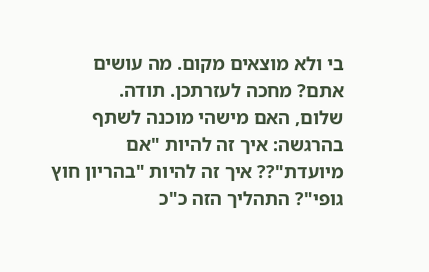בי ולא מוצאים מקום. מה עושים אתם? מחכה לעזרתכן. תודה.
שלום, האם מישהי מוכנה לשתף בהרגשה: איך זה להיות "אם מיועדת"?? איך זה להיות "בהריון חוץ גופי"? התהליך הזה כ"כ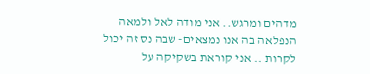מדהים ומרגש.. אני מודה לאל ולמאה הנפלאה בה אנו נמצאים- שבה נס זה יכול לקרות .. אני קוראת בשקיקה על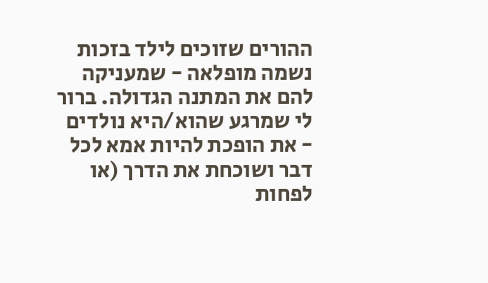ההורים שזוכים לילד בזכות נשמה מופלאה - שמעניקה להם את המתנה הגדולה. ברור לי שמרגע שהוא/היא נולדים - את הופכת להיות אמא לכל דבר ושוכחת את הדרך (או לפחות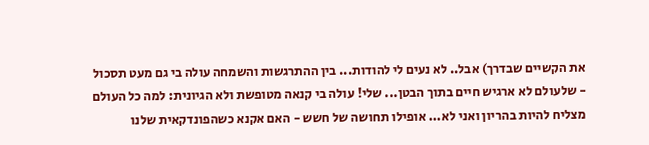את הקשיים שבדרך) אבל.. לא נעים לי להודות... בין ההתרגשות והשמחה עולה בי גם מעט תסכול - שלעולם לא ארגיש חיים בתוך הבטן... שלי! עולה בי קנאה מטופשת ולא הגיונית: למה כל העולם מצליח להיות בהריון ואני לא... אופילו תחושה של חשש - האם אקנא כשהפונדקאית שלנו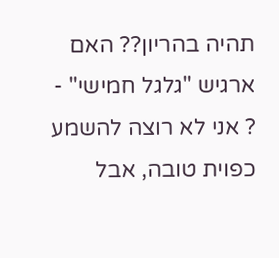תהיה בהריון?? האם ארגיש "גלגל חמישי" - ? אני לא רוצה להשמע כפוית טובה, אבל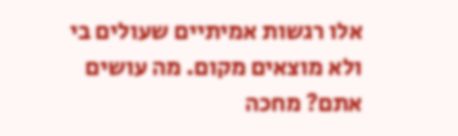אלו רגשות אמיתיים שעולים בי ולא מוצאים מקום. מה עושים אתם? מחכה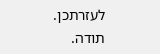לעזרתכן. תודה.